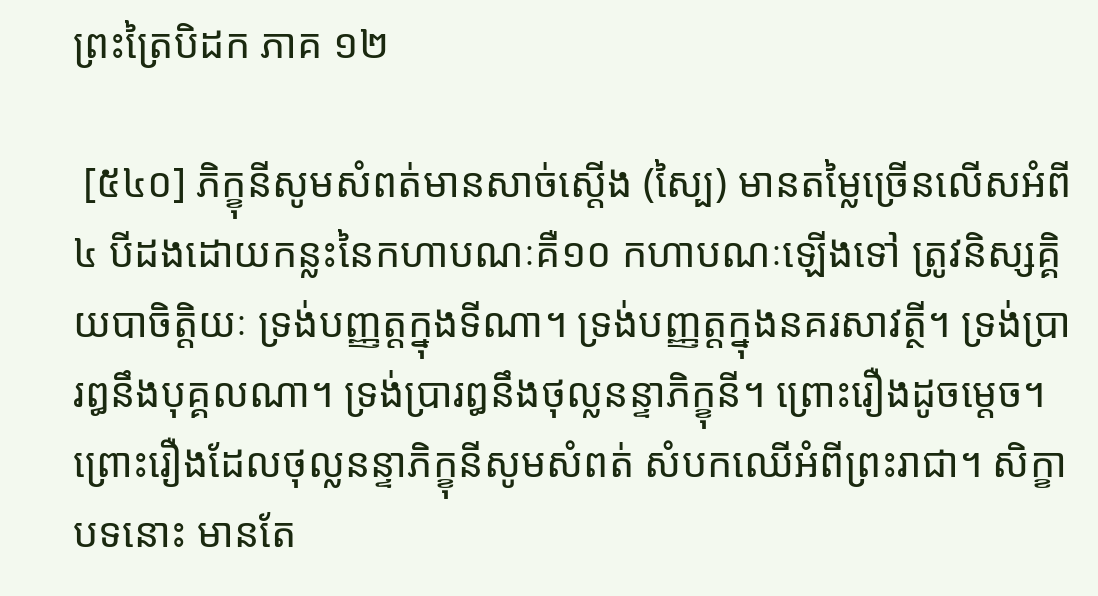ព្រះត្រៃបិដក ភាគ ១២

 [៥៤០] ភិក្ខុនីសូមសំពត់មានសាច់ស្ដើង (ស្បៃ) មានតម្លៃច្រើនលើសអំពី ៤ បីដងដោយកន្លះនៃកហាបណៈគឺ១០ កហាបណៈឡើងទៅ ត្រូវនិស្សគ្គិយបាចិត្ដិយៈ ទ្រង់បញ្ញត្ដក្នុងទីណា។ ទ្រង់បញ្ញត្ដក្នុងនគរសាវត្ថី។ ទ្រង់ប្រារឰនឹងបុគ្គលណា។ ទ្រង់ប្រារឰនឹងថុល្លនន្ទាភិក្ខុនី។ ព្រោះរឿងដូចម្ដេច។ ព្រោះរឿងដែលថុល្លនន្ទាភិក្ខុនីសូមសំពត់ សំបកឈើអំពីព្រះរាជា។ សិក្ខាបទនោះ មានតែ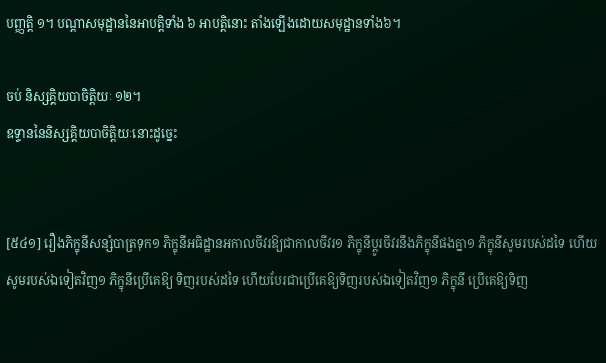បញ្ញត្ដិ ១។ បណ្ដាសមុដ្ឋាននៃអាបត្ដិទាំង ៦ អាបត្ដិនោះ តាំងឡើងដោយសមុដ្ឋានទាំង៦។

ចប់ និស្សគ្គិយបាចិត្ដិយៈ ១២។
ឧទ្ទាននៃនិស្សគ្គិយបាចិត្ដិយៈនោះដូច្នេះ


[៥៤១] រឿងភិក្ខុនីសន្សំបាត្រទុក១ ភិក្ខុនីអធិដ្ឋានអកាលចីវរឱ្យជាកាលចីវរ១ ភិក្ខុនីប្ដូរចីវរនឹងភិក្ខុនីផងគ្នា១ ភិក្ខុនីសូមរបស់ដទៃ ហើយសូមរបស់ឯទៀតវិញ១ ភិក្ខុនីប្រើគេឱ្យ ទិញរបស់ដទៃ ហើយបែរជាប្រើគេឱ្យទិញរបស់ឯទៀតវិញ១ ភិក្ខុនី ប្រើគេឱ្យទិញ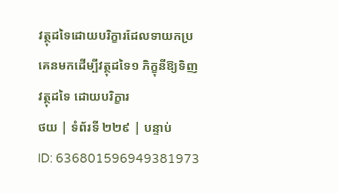វត្ថុដទៃដោយបរិក្ខារដែលទាយកប្រគេនមកដើម្បីវត្ថុដទៃ១ ភិក្ខុនីឱ្យទិញវត្ថុដទៃ ដោយបរិក្ខារ
ថយ | ទំព័រទី ២២៩ | បន្ទាប់
ID: 636801596949381973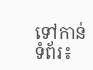ទៅកាន់ទំព័រ៖